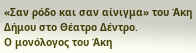«Σαν ρόδο και σαν αίνιγμα» του Άκη Δήμου στο Θέατρο Δέντρο.
Ο μονόλογος του Άκη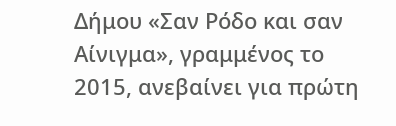Δήμου «Σαν Ρόδο και σαν Αίνιγμα», γραμμένος το 2015, ανεβαίνει για πρώτη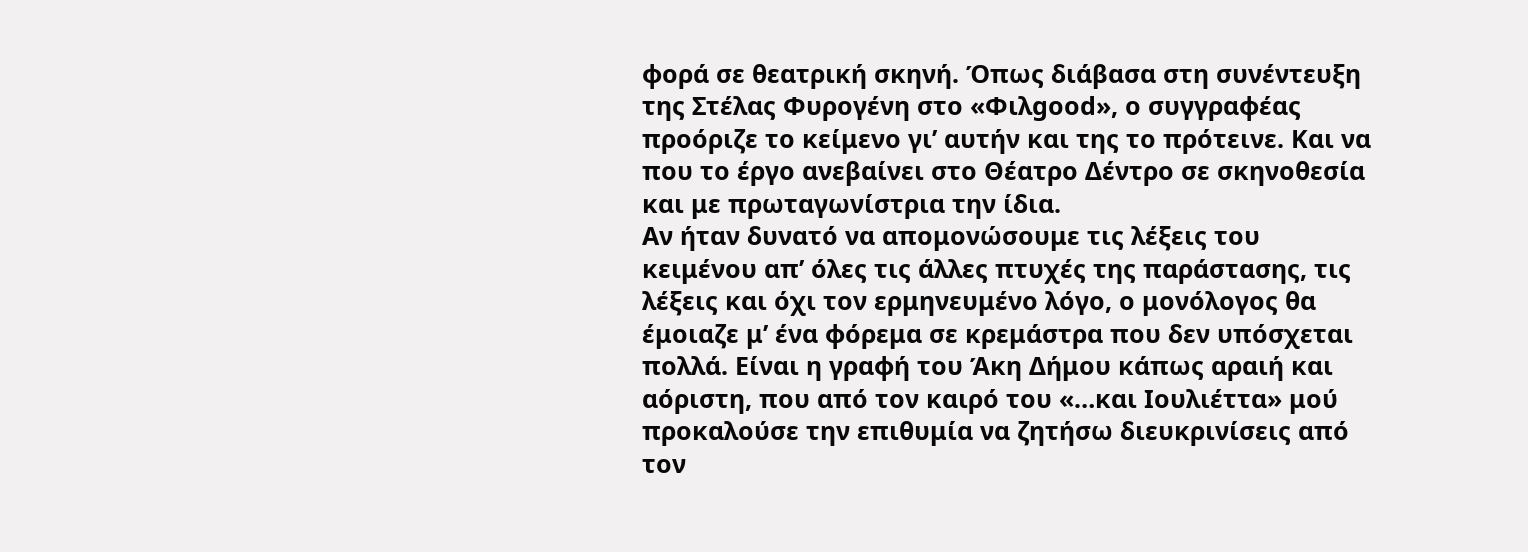φορά σε θεατρική σκηνή. Όπως διάβασα στη συνέντευξη της Στέλας Φυρογένη στο «Φιλgood», ο συγγραφέας προόριζε το κείμενο γι’ αυτήν και της το πρότεινε. Και να που το έργο ανεβαίνει στο Θέατρο Δέντρο σε σκηνοθεσία και με πρωταγωνίστρια την ίδια.
Αν ήταν δυνατό να απομονώσουμε τις λέξεις του κειμένου απ’ όλες τις άλλες πτυχές της παράστασης, τις λέξεις και όχι τον ερμηνευμένο λόγο, ο μονόλογος θα έμοιαζε μ’ ένα φόρεμα σε κρεμάστρα που δεν υπόσχεται πολλά. Είναι η γραφή του Άκη Δήμου κάπως αραιή και αόριστη, που από τον καιρό του «…και Ιουλιέττα» μού προκαλούσε την επιθυμία να ζητήσω διευκρινίσεις από τον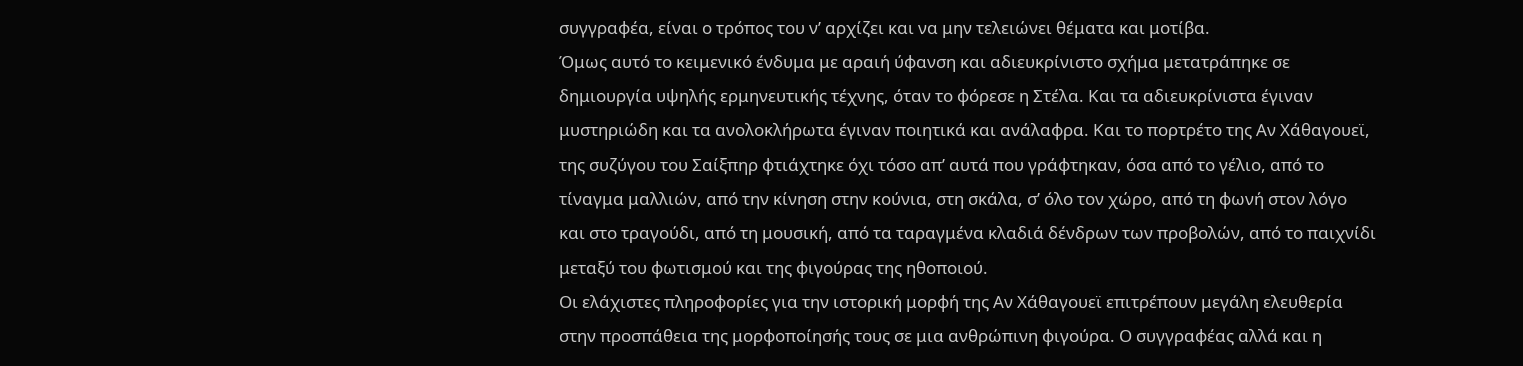συγγραφέα, είναι ο τρόπος του ν’ αρχίζει και να μην τελειώνει θέματα και μοτίβα.
Όμως αυτό το κειμενικό ένδυμα με αραιή ύφανση και αδιευκρίνιστο σχήμα μετατράπηκε σε δημιουργία υψηλής ερμηνευτικής τέχνης, όταν το φόρεσε η Στέλα. Και τα αδιευκρίνιστα έγιναν μυστηριώδη και τα ανολοκλήρωτα έγιναν ποιητικά και ανάλαφρα. Και το πορτρέτο της Αν Χάθαγουεϊ, της συζύγου του Σαίξπηρ φτιάχτηκε όχι τόσο απ’ αυτά που γράφτηκαν, όσα από το γέλιο, από το τίναγμα μαλλιών, από την κίνηση στην κούνια, στη σκάλα, σ’ όλο τον χώρο, από τη φωνή στον λόγο και στο τραγούδι, από τη μουσική, από τα ταραγμένα κλαδιά δένδρων των προβολών, από το παιχνίδι μεταξύ του φωτισμού και της φιγούρας της ηθοποιού.
Οι ελάχιστες πληροφορίες για την ιστορική μορφή της Αν Χάθαγουεϊ επιτρέπουν μεγάλη ελευθερία στην προσπάθεια της μορφοποίησής τους σε μια ανθρώπινη φιγούρα. Ο συγγραφέας αλλά και η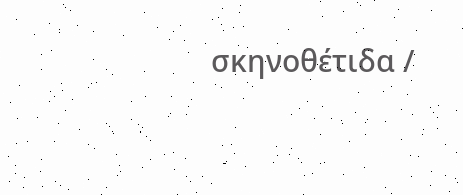σκηνοθέτιδα /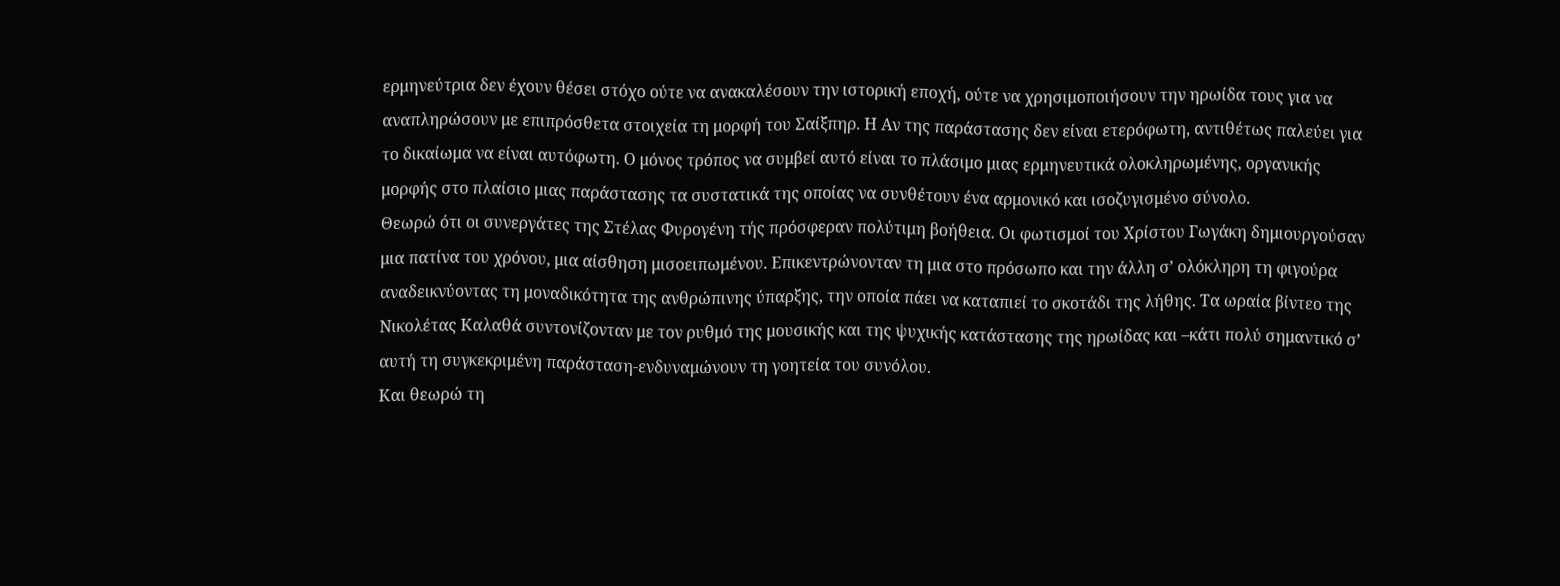ερμηνεύτρια δεν έχουν θέσει στόχο ούτε να ανακαλέσουν την ιστορική εποχή, ούτε να χρησιμοποιήσουν την ηρωίδα τους για να αναπληρώσουν με επιπρόσθετα στοιχεία τη μορφή του Σαίξπηρ. Η Αν της παράστασης δεν είναι ετερόφωτη, αντιθέτως παλεύει για το δικαίωμα να είναι αυτόφωτη. Ο μόνος τρόπος να συμβεί αυτό είναι το πλάσιμο μιας ερμηνευτικά ολοκληρωμένης, οργανικής μορφής στο πλαίσιο μιας παράστασης τα συστατικά της οποίας να συνθέτουν ένα αρμονικό και ισοζυγισμένο σύνολο.
Θεωρώ ότι οι συνεργάτες της Στέλας Φυρογένη τής πρόσφεραν πολύτιμη βοήθεια. Οι φωτισμοί του Χρίστου Γωγάκη δημιουργούσαν μια πατίνα του χρόνου, μια αίσθηση μισοειπωμένου. Επικεντρώνονταν τη μια στο πρόσωπο και την άλλη σ’ ολόκληρη τη φιγούρα αναδεικνύοντας τη μοναδικότητα της ανθρώπινης ύπαρξης, την οποία πάει να καταπιεί το σκοτάδι της λήθης. Τα ωραία βίντεο της Νικολέτας Καλαθά συντονίζονταν με τον ρυθμό της μουσικής και της ψυχικής κατάστασης της ηρωίδας και –κάτι πολύ σημαντικό σ’ αυτή τη συγκεκριμένη παράσταση-ενδυναμώνουν τη γοητεία του συνόλου.
Και θεωρώ τη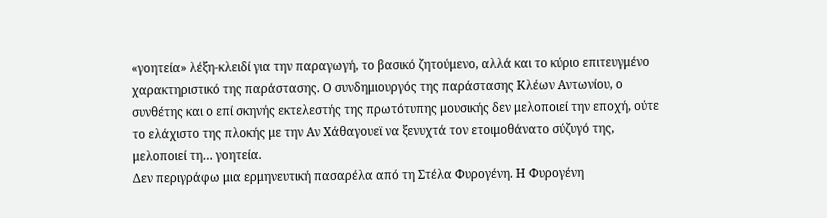«γοητεία» λέξη-κλειδί για την παραγωγή, το βασικό ζητούμενο, αλλά και το κύριο επιτευγμένο χαρακτηριστικό της παράστασης. Ο συνδημιουργός της παράστασης Κλέων Αντωνίου, ο συνθέτης και ο επί σκηνής εκτελεστής της πρωτότυπης μουσικής δεν μελοποιεί την εποχή, ούτε το ελάχιστο της πλοκής με την Αν Χάθαγουεϊ να ξενυχτά τον ετοιμοθάνατο σύζυγό της, μελοποιεί τη… γοητεία.
Δεν περιγράφω μια ερμηνευτική πασαρέλα από τη Στέλα Φυρογένη. Η Φυρογένη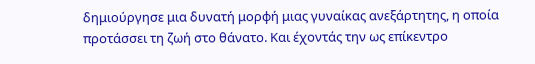δημιούργησε μια δυνατή μορφή μιας γυναίκας ανεξάρτητης, η οποία προτάσσει τη ζωή στο θάνατο. Και έχοντάς την ως επίκεντρο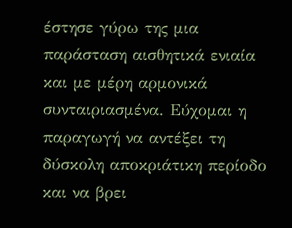έστησε γύρω της μια παράσταση αισθητικά ενιαία και με μέρη αρμονικά συνταιριασμένα. Εύχομαι η παραγωγή να αντέξει τη δύσκολη αποκριάτικη περίοδο και να βρει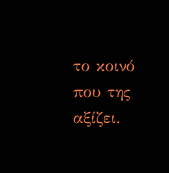το κοινό που της αξίζει.